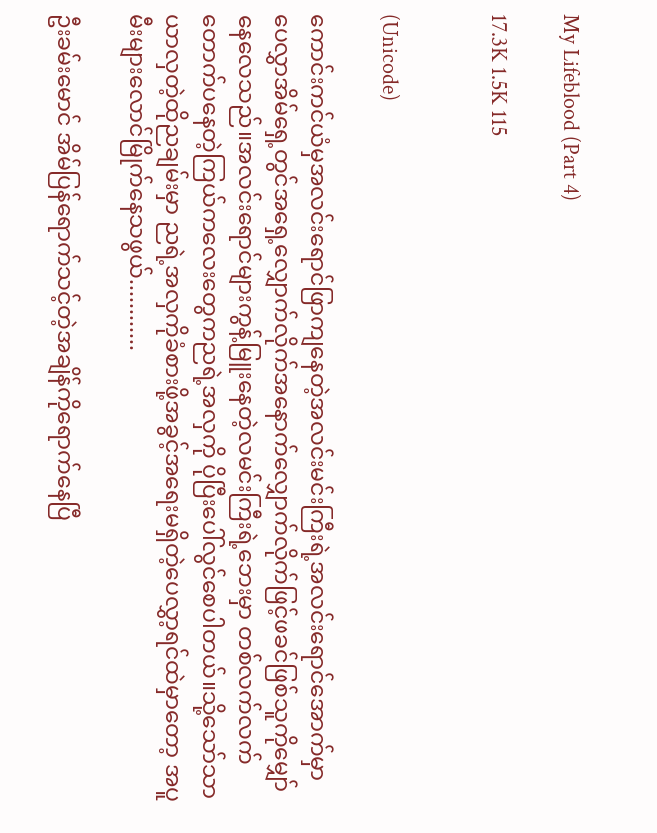My Lifeblood (Part 4)

17.3K 1.5K 115


(Unicode)

ကောင်းကင်ယံမှအလင်းရောင်ဖြာကျနေတဲ့အလင်းမင်းကြီးရဲ့အလင်းရောင်အောက်မှာ
ပေလွှာအိမ်ရှေ့တွင်အရှေ့လျှောက်လိုက်အနောက်လျှောက်လိုက်ဖြင့်ဖခင်ဖြစ်သူကိုမျှော်နေလေသည်။အလင်းရောင်များကွန့်မြူးနေတဲ့လမင်းကြီးရဲ့ဘေးမှာ တစ်လက်လက်တောက်ပနေတဲ့ကြယ်ကလေးတွေကညရဲ့အလှကို ပိုပြီးပေါ်လွင်စေပါတယ်။သို့သော်သာယာလှတဲ့ထိုညချမ်းမှာ ညရဲ့အလှကိုခံစားဖို့အခွင့်အရေးမရှိတဲ့ပေလွှာ့ရင်ထဲမှာတော့ အပူမီးများလောင်မြိုက်နေသဖွယ်............

ဦးခမ်းမောင် အိမ်ပြန်ရောက်သင့်တဲ့အချိန်ကိုရောက်နေပြီ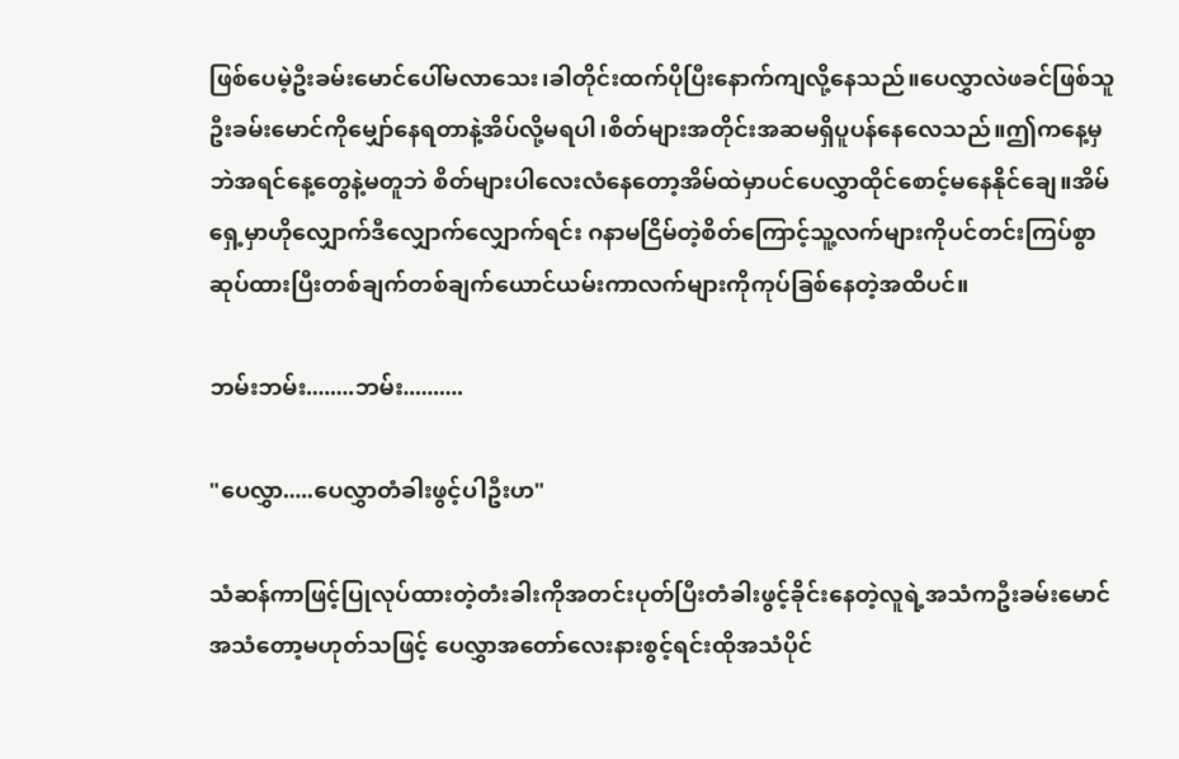ဖြစ်ပေမဲ့ဦးခမ်းမောင်ပေါ်မလာသေး၊ခါတိုင်းထက်ပိုပြီးနောက်ကျလို့နေသည်။ပေလွှာလဲဖခင်ဖြစ်သူဦးခမ်းမောင်ကိုမျှော်နေရတာနဲ့အိပ်လို့မရပါ၊စိတ်များအတိုင်းအဆမရှိပူပန်နေလေသည်။ဤကနေ့မှဘဲအရင်နေ့တွေနဲ့မတူဘဲ စိတ်များပါလေးလံနေတော့အိမ်ထဲမှာပင်ပေလွှာထိုင်စောင့်မနေနိုင်ချေ။အိမ်ရှေ့မှာဟိုလျှောက်ဒီလျှောက်လျှောက်ရင်း ဂနာမငြိမ်တဲ့စိတ်ကြောင့်သူ့လက်များကိုပင်တင်းကြပ်စွာဆုပ်ထားပြီးတစ်ချက်တစ်ချက်ယောင်ယမ်းကာလက်များကိုကုပ်ခြစ်နေတဲ့အထိပင်။

ဘမ်းဘမ်း........ဘမ်း..........

"ပေလွှာ.....ပေလွှာတံခါးဖွင့်ပါဦးဟ"

သံဆန်ကာဖြင့်ပြုလုပ်ထားတဲ့တံးခါးကိုအတင်းပုတ်ပြီးတံခါးဖွင့်ခိုင်းနေတဲ့လူရဲ့အသံကဦးခမ်းမောင်အသံတော့မဟုတ်သဖြင့် ပေလွှာအတော်လေးနားစွင့်ရင်းထိုအသံပိုင်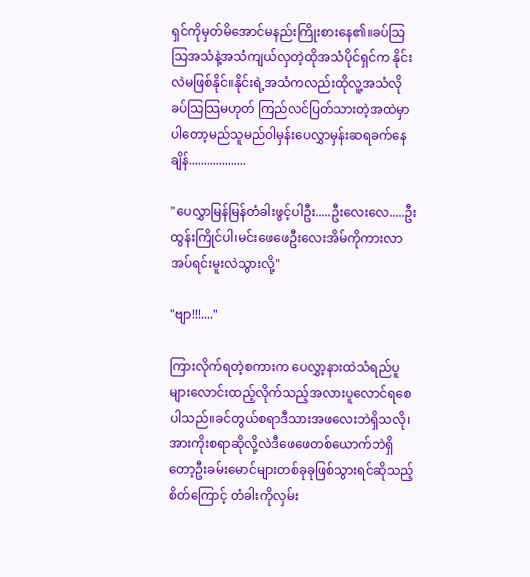ရှင်ကိုမှတ်မိအောင်မနည်းကြိုးစားနေ၏။ခပ်သြသြအသံနဲ့အသံကျယ်လှတဲ့ထိုအသံပိုင်ရှင်က နိုင်းလဲမဖြစ်နိုင်။နိုင်းရဲ့အသံကလည်းထိုလူ့အသံလိုခပ်သြသြမဟုတ် ကြည်လင်ပြတ်သားတဲ့အထဲမှာပါတော့မည်သူမည်ဝါမှန်းပေလွှာမှန်းဆရခက်နေချိန်...................

"ပေလွှာမြန်မြန်တံခါးဖွင့်ပါဦး.....ဦးလေးလေ.....ဦးထွန်းကြိုင်ပါ၊မင်းဖေဖေဦးလေးအိမ်ကိုကားလာအပ်ရင်းမူးလဲသွားလို့"

"ဗျာ!!!...."

ကြားလိုက်ရတဲ့စကားက ပေလွှာ့နားထဲသံရည်ပူများလောင်းထည့်လိုက်သည့်အလားပူလောင်ရစေပါသည်။ခင်တွယ်စရာဒီသားအဖလေးဘဲရှိသလို၊အားကိုးစရာဆိုလို့လဲဒီဖေဖေတစ်ယောက်ဘဲရှိတော့ဦးခမ်းမောင်များတစ်ခုခုဖြစ်သွားရင်ဆိုသည့်စိတ်ကြောင့် တံခါးကိုလှမ်း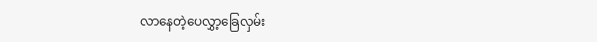လာနေတဲ့ပေလွှာ့ခြေလှမ်း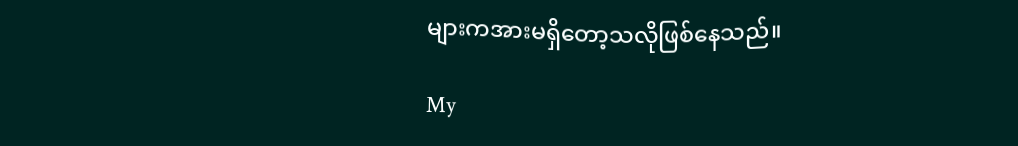များကအားမရှိတော့သလိုဖြစ်နေသည်။

My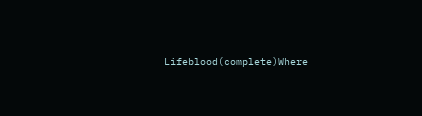Lifeblood(complete)Where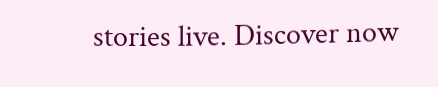stories live. Discover now